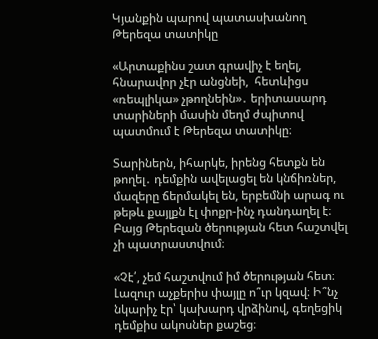Կյանքին պարով պատասխանող Թերեզա տատիկը

«Արտաքինս շատ գրավիչ է եղել, հնարավոր չէր անցնեի,  հետևիցս «ռեպլիկա» չթողնեին»․ երիտասարդ տարիների մասին մեղմ ժպիտով պատմում է Թերեզա տատիկը։

Տարիներն, իհարկե, իրենց հետքն են թողել․ դեմքին ավելացել են կնճիռներ, մազերը ճերմակել են, երբեմնի արագ ու թեթև քայլքն էլ փոքր-ինչ դանդաղել է։ Բայց Թերեզան ծերության հետ հաշտվել չի պատրաստվում։

«Չէ՛, չեմ հաշտվում իմ ծերության հետ։ Լազուր աչքերիս փայլը ո՞ւր կզավ։ Ի՞նչ նկարիչ էր՝ կախարդ վրձինով, գեղեցիկ դեմքիս ակոսներ քաշեց։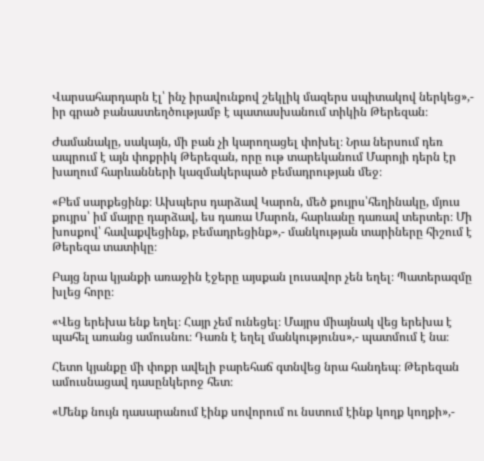Վարսահարդարն էլ՝ ինչ իրավունքով շեկլիկ մազերս սպիտակով ներկեց»,- իր գրած բանաստեղծությամբ է պատասխանում տիկին Թերեզան։

Ժամանակը, սակայն, մի բան չի կարողացել փոխել։ Նրա ներսում դեռ ապրում է այն փոքրիկ Թերեզան, որը ութ տարեկանում Մարոյի դերն էր խաղում հարևանների կազմակերպած բեմադրության մեջ։

«Բեմ սարքեցինք։ Ախպերս դարձավ Կարոն, մեծ քույրս՝հեղինակը, մյուս քույրս՝ իմ մայրը դարձավ, ես դառա Մարոն, հարևանը դառավ տերտեր։ Մի խոսքով՝ հավաքվեցինք, բեմադրեցինք»,- մանկության տարիները հիշում է Թերեզա տատիկը։

Բայց նրա կյանքի առաջին էջերը այսքան լուսավոր չեն եղել։ Պատերազմը խլեց հորը։

«Վեց երեխա ենք եղել։ Հայր չեմ ունեցել։ Մայրս միայնակ վեց երեխա է պահել առանց ամուսնու։ Դառն է եղել մանկությունս»,- պատմում է նա։

Հետո կյանքը մի փոքր ավելի բարեհաճ գտնվեց նրա հանդեպ։ Թերեզան ամուսնացավ դասընկերոջ հետ։

«Մենք նույն դասարանում էինք սովորում ու նստում էինք կողք կողքի»,-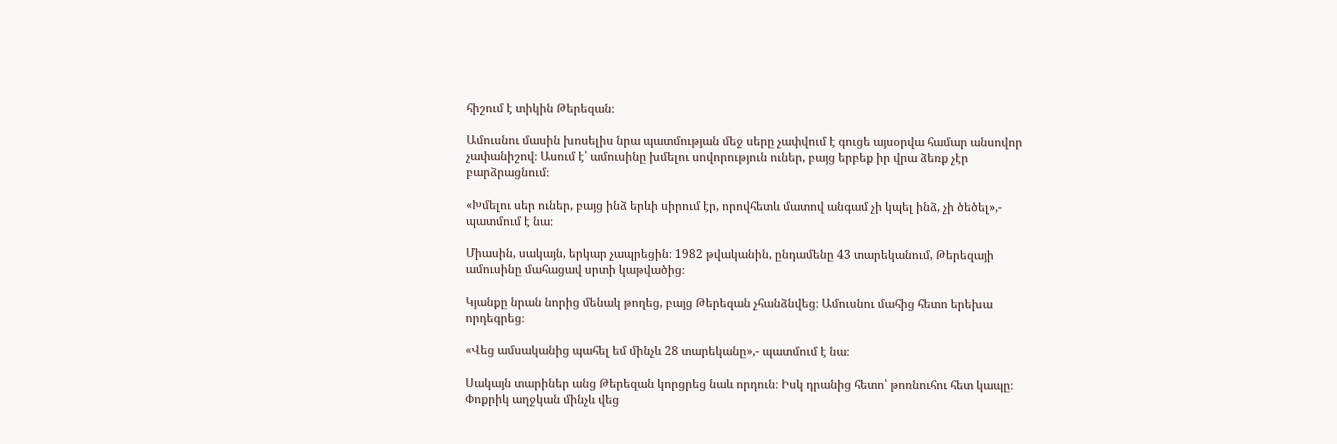հիշում է տիկին Թերեզան։

Ամուսնու մասին խոսելիս նրա պատմության մեջ սերը չափվում է գուցե այսօրվա համար անսովոր չափանիշով։ Ասում է՝ ամուսինը խմելու սովորություն ուներ, բայց երբեք իր վրա ձեռք չէր բարձրացնում։

«Խմելու սեր ուներ, բայց ինձ երևի սիրում էր, որովհետև մատով անգամ չի կպել ինձ, չի ծեծել»,- պատմում է նա։

Միասին, սակայն, երկար չապրեցին։ 1982 թվականին, ընդամենը 43 տարեկանում, Թերեզայի ամուսինը մահացավ սրտի կաթվածից։

Կյանքը նրան նորից մենակ թողեց, բայց Թերեզան չհանձնվեց։ Ամուսնու մահից հետո երեխա որդեգրեց։

«Վեց ամսականից պահել եմ մինչև 28 տարեկանը»,- պատմում է նա։

Սակայն տարիներ անց Թերեզան կորցրեց նաև որդուն։ Իսկ դրանից հետո՝ թոռնուհու հետ կապը։ Փոքրիկ աղջկան մինչև վեց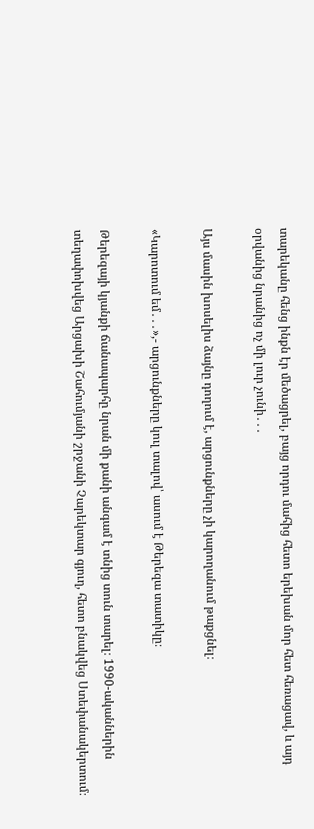տարեկանը հենց ինքն էր մեծացրել, բայց որդու մահից հետո երեխան մոր հետ հեռացավ, և այդ օրվանից նրանից ոչ մի լուր չունի․․․

Այս մասին խոսելիս ձայնը դողում է, արցունքները չի կարողանում թաքցնել։

«Կարոտում եմ․․․»,- արցունքները կուլ տալով՝ ասում է Թերեզա տատիկը։

Թերեզայի կյանքի ճանապարհը նրան մի քանի անգամ է տնից տուն տարել։ 1990-ականներին տեղափոխվեց Արցախի Շահումյանի շրջանի Չարեկտար գյուղ, հետո բնակվեց Ստեփանակերտում։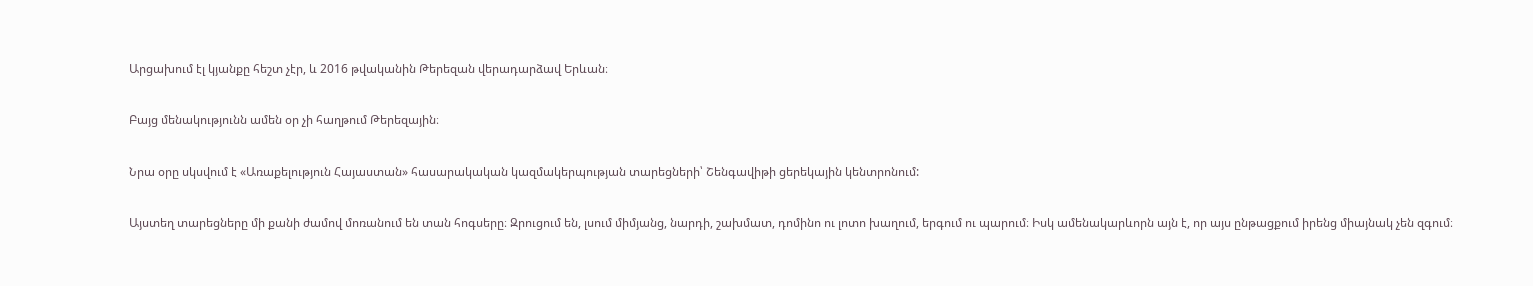Արցախում էլ կյանքը հեշտ չէր, և 2016 թվականին Թերեզան վերադարձավ Երևան։

Բայց մենակությունն ամեն օր չի հաղթում Թերեզային։

Նրա օրը սկսվում է «Առաքելություն Հայաստան» հասարակական կազմակերպության տարեցների՝ Շենգավիթի ցերեկային կենտրոնում:

Այստեղ տարեցները մի քանի ժամով մոռանում են տան հոգսերը։ Զրուցում են, լսում միմյանց, նարդի, շախմատ, դոմինո ու լոտո խաղում, երգում ու պարում։ Իսկ ամենակարևորն այն է, որ այս ընթացքում իրենց միայնակ չեն զգում։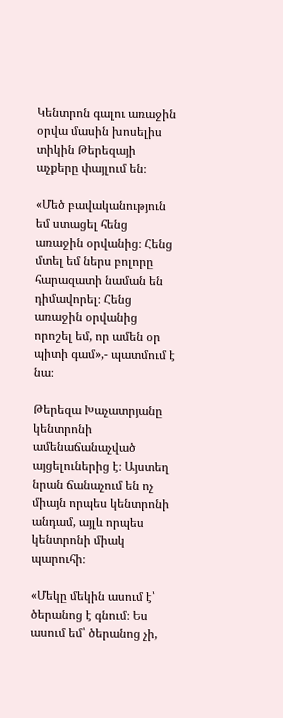Կենտրոն գալու առաջին օրվա մասին խոսելիս տիկին Թերեզայի աչքերը փայլում են։

«Մեծ բավականություն եմ ստացել հենց առաջին օրվանից։ Հենց մտել եմ ներս բոլորը  հարազատի նաման են դիմավորել։ Հենց առաջին օրվանից  որոշել եմ, որ ամեն օր պիտի գամ»,- պատմում է նա։

Թերեզա Խաչատրյանը կենտրոնի ամենաճանաչված այցելուներից է։ Այստեղ նրան ճանաչում են ոչ միայն որպես կենտրոնի անդամ, այլև որպես կենտրոնի միակ պարուհի։

«Մեկը մեկին ասում է՝ ծերանոց է գնում։ Ես ասում եմ՝ ծերանոց չի,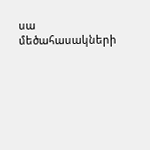սա մեծահասակների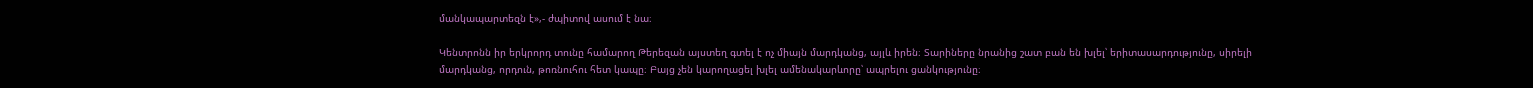մանկապարտեզն է»,- ժպիտով ասում է նա։

Կենտրոնն իր երկրորդ տունը համարող Թերեզան այստեղ գտել է ոչ միայն մարդկանց, այլև իրեն։ Տարիները նրանից շատ բան են խլել՝ երիտասարդությունը, սիրելի մարդկանց, որդուն, թոռնուհու հետ կապը։ Բայց չեն կարողացել խլել ամենակարևորը՝ ապրելու ցանկությունը։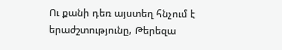Ու քանի դեռ այստեղ հնչում է երաժշտությունը, Թերեզա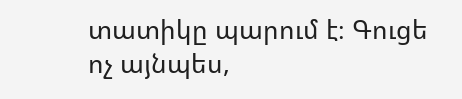տատիկը պարում է։ Գուցե ոչ այնպես,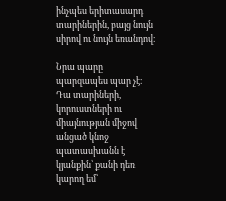ինչպես երիտասարդ տարիներին, բայց նույն սիրով ու նույն եռանդով։

Նրա պարը պարզապես պար չէ։ Դա տարիների, կորուստների ու միայնության միջով անցած կնոջ պատասխանն է կյանքին՝ քանի դեռ կարող եմ՝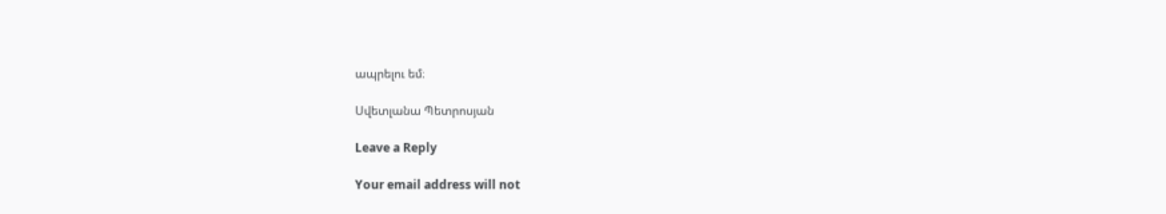ապրելու եմ։

Սվետլանա Պետրոսյան

Leave a Reply

Your email address will not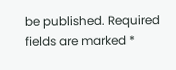be published. Required fields are marked *